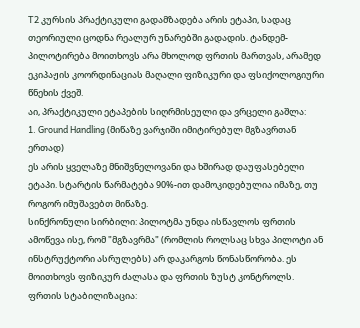T2 კურსის პრაქტიკული გადამზადება არის ეტაპი, სადაც თეორიული ცოდნა რეალურ უნარებში გადადის. ტანდემ-პილოტირება მოითხოვს არა მხოლოდ ფრთის მართვას, არამედ ეკიპაჟის კოორდინაციას მაღალი ფიზიკური და ფსიქოლოგიური წნეხის ქვეშ.
აი, პრაქტიკული ეტაპების სიღრმისეული და ვრცელი გაშლა:
1. Ground Handling (მიწაზე ვარჯიში იმიტირებულ მგზავრთან ერთად)
ეს არის ყველაზე მნიშვნელოვანი და ხშირად დაუფასებელი ეტაპი. სტარტის წარმატება 90%-ით დამოკიდებულია იმაზე, თუ როგორ იმუშავებთ მიწაზე.
სინქრონული სირბილი: პილოტმა უნდა ისწავლოს ფრთის ამოწევა ისე, რომ "მგზავრმა" (რომლის როლსაც სხვა პილოტი ან ინსტრუქტორი ასრულებს) არ დაკარგოს წონასწორობა. ეს მოითხოვს ფიზიკურ ძალასა და ფრთის ზუსტ კონტროლს.
ფრთის სტაბილიზაცია: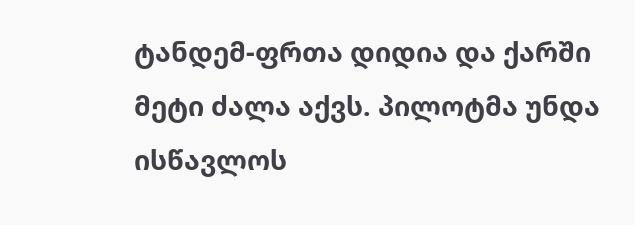ტანდემ-ფრთა დიდია და ქარში მეტი ძალა აქვს. პილოტმა უნდა ისწავლოს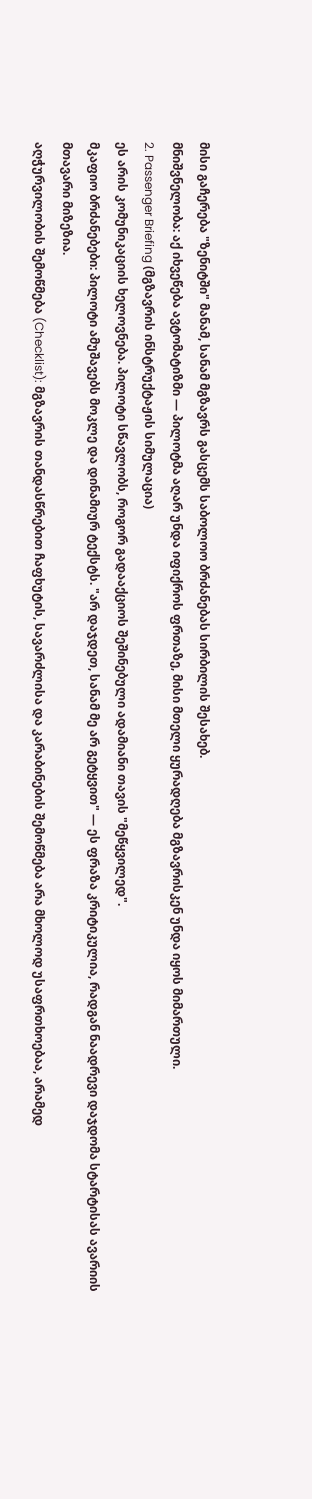მისი გაჩერება "ზენიტში" მანამ, სანამ მგზავრს გასცემს საბოლოო ბრძანებას სირბილის შესახებ.
მნიშვნელობა: აქ იხვეწება ავტომატიზმი — პილოტმა აღარ უნდა იფიქროს ფრთაზე, მისი მთელი ყურადღება მგზავრისკენ უნდა იყოს მიმართული.
2. Passenger Briefing (მგზავრის ინსტრუქტაჟის სიმულაცია)
ეს არის კომუნიკაციის ხელოვნება. პილოტი სწავლობს, როგორ გადააქციოს შეშინებული ადამიანი თავის "მეწყვილედ".
მკაფიო ბრძანებები: პილოტი ამუშავებს მოკლე და დინამიურ ტექსტს. "არ დაჯდეთ, სანამ მე არ გეტყვით" — ეს ფრაზა კრიტიკულია, რადგან ნაადრევი დაჯდომა სტარტისას ავარიის მთავარი მიზეზია.
აღჭურვილობის შემოწმება (Checklist): მგზავრის თანდასწრებით ჩაფხუტის, სავარძლისა და კარაბინების შემოწმება არა მხოლოდ უსაფრთხოებაა, არამედ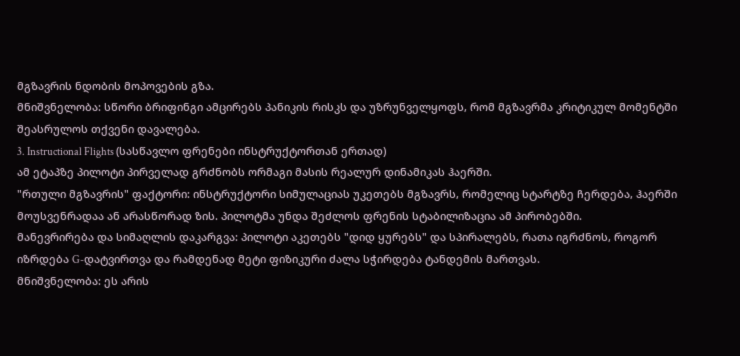მგზავრის ნდობის მოპოვების გზა.
მნიშვნელობა: სწორი ბრიფინგი ამცირებს პანიკის რისკს და უზრუნველყოფს, რომ მგზავრმა კრიტიკულ მომენტში შეასრულოს თქვენი დავალება.
3. Instructional Flights (სასწავლო ფრენები ინსტრუქტორთან ერთად)
ამ ეტაპზე პილოტი პირველად გრძნობს ორმაგი მასის რეალურ დინამიკას ჰაერში.
"რთული მგზავრის" ფაქტორი: ინსტრუქტორი სიმულაციას უკეთებს მგზავრს, რომელიც სტარტზე ჩერდება, ჰაერში მოუსვენრადაა ან არასწორად ზის. პილოტმა უნდა შეძლოს ფრენის სტაბილიზაცია ამ პირობებში.
მანევრირება და სიმაღლის დაკარგვა: პილოტი აკეთებს "დიდ ყურებს" და სპირალებს, რათა იგრძნოს, როგორ იზრდება G-დატვირთვა და რამდენად მეტი ფიზიკური ძალა სჭირდება ტანდემის მართვას.
მნიშვნელობა: ეს არის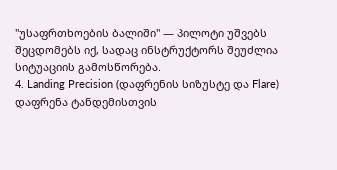"უსაფრთხოების ბალიში" — პილოტი უშვებს შეცდომებს იქ, სადაც ინსტრუქტორს შეუძლია სიტუაციის გამოსწორება.
4. Landing Precision (დაფრენის სიზუსტე და Flare)
დაფრენა ტანდემისთვის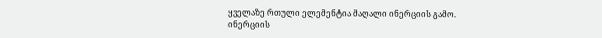ყველაზე რთული ელემენტია მაღალი ინერციის გამო.
ინერციის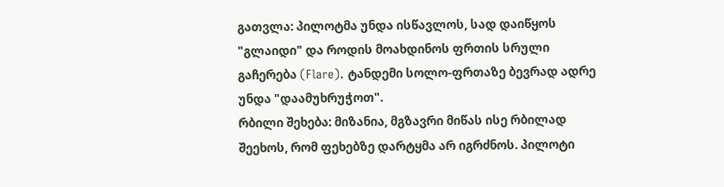გათვლა: პილოტმა უნდა ისწავლოს, სად დაიწყოს "გლაიდი" და როდის მოახდინოს ფრთის სრული გაჩერება (Flare). ტანდემი სოლო-ფრთაზე ბევრად ადრე უნდა "დაამუხრუჭოთ".
რბილი შეხება: მიზანია, მგზავრი მიწას ისე რბილად შეეხოს, რომ ფეხებზე დარტყმა არ იგრძნოს. პილოტი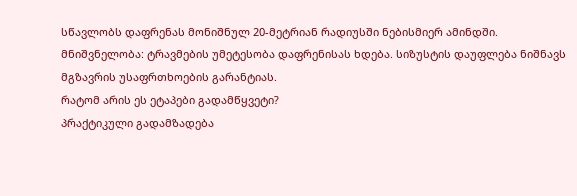სწავლობს დაფრენას მონიშნულ 20-მეტრიან რადიუსში ნებისმიერ ამინდში.
მნიშვნელობა: ტრავმების უმეტესობა დაფრენისას ხდება. სიზუსტის დაუფლება ნიშნავს მგზავრის უსაფრთხოების გარანტიას.
რატომ არის ეს ეტაპები გადამწყვეტი?
პრაქტიკული გადამზადება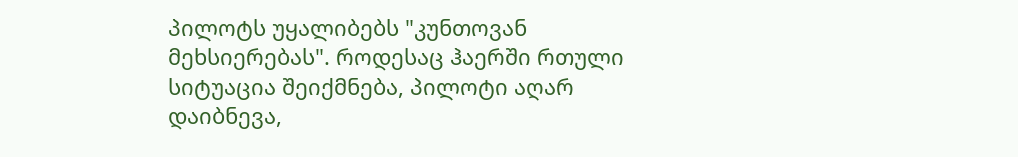პილოტს უყალიბებს "კუნთოვან მეხსიერებას". როდესაც ჰაერში რთული სიტუაცია შეიქმნება, პილოტი აღარ დაიბნევა,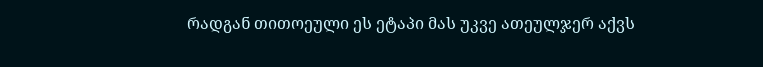რადგან თითოეული ეს ეტაპი მას უკვე ათეულჯერ აქვს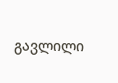გავლილი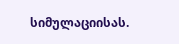სიმულაციისას.